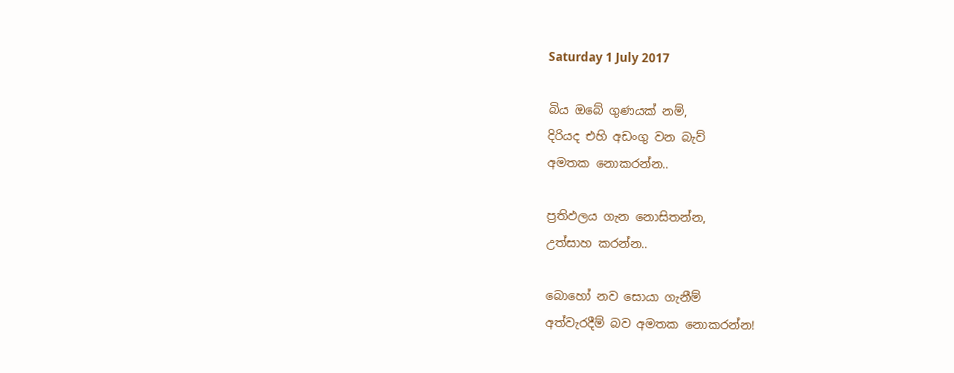Saturday 1 July 2017

බිය ඔබේ ගුණයක් නම්,
දිරියද එහි අඩංගු වන බැව්
අමතක නොකරන්න..

ප්‍රතිඵලය ගැන නොසිතන්න,
උත්සාහ කරන්න..

බොහෝ නව සොයා ගැනීම්
අත්වැරදීම් බව අමතක නොකරන්න!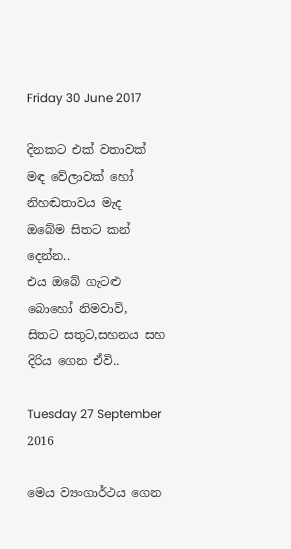Friday 30 June 2017

දිනකට එක් වතාවක් මඳ වේලාවක් හෝ
නිහඬතාවය මැද
ඔබේම සිතට කන් දෙන්න..
එය ඔබේ ගැටළු බොහෝ නිමවාවි,
සිතට සතුට,සහනය සහ
දිරිය ගෙන ඒවි..

Tuesday 27 September 2016

මෙය ව්‍යංගාර්ථය ගෙන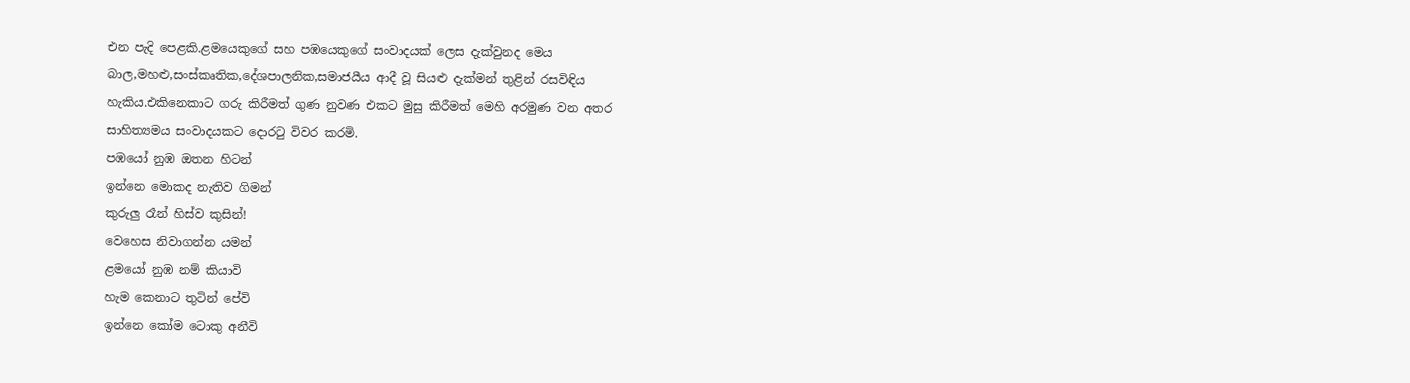එන පැදි පෙළකි.ළමයෙකුගේ සහ පඹයෙකුගේ සංවාදයක් ලෙස දැක්වුනද මෙය බාල,මහළු,සංස්කෘතික,දේශපාලනික,සමාජයීය ආදී වූ සියළු දැක්මන් තුළින් රසවිඳිය හැකිය.එකිනෙකාට ගරු කිරීමත් ගුණ නුවණ එකට මුසු කිරීමත් මෙහි අරමුණ වන අතර සාහිත්‍යමය සංවාදයකට දොරටු විවර කරමි.
පඹයෝ නුඹ ඔතන හිටන්
ඉන්නෙ මොකද නැතිව ගිමන්
කුරුලු රෑන් හිස්ව කුසින්!
වෙහෙස නිවාගන්න යමන්
ළමයෝ නුඹ නම් කියාවි
හැම කෙනාට තුටින් පේවි
ඉන්නෙ කෝම ටොකු අනීවි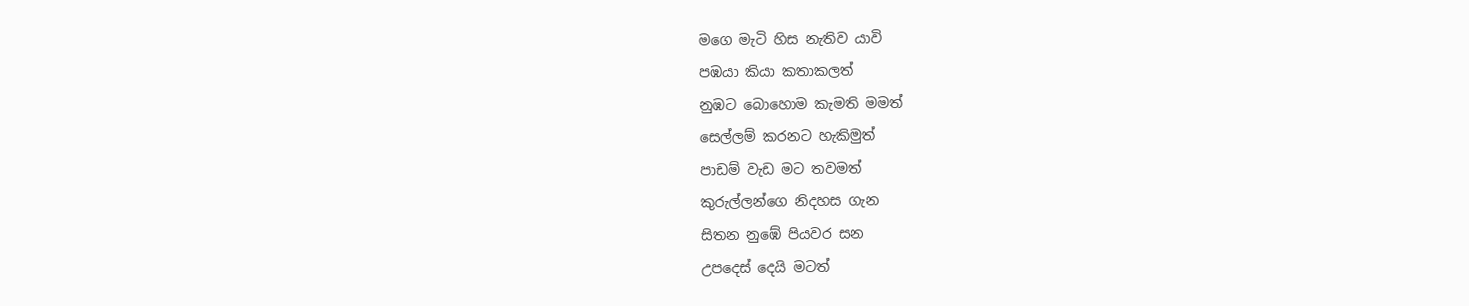මගෙ මැටි හිස නැතිව යාවි
පඹයා කියා කතාකලත්
නුඹට බොහොම කැමති මමත්
සෙල්ලම් කරනට හැකිමුත්
පාඩම් වැඩ මට තවමත්
කුරුල්ලන්ගෙ නිදහස ගැන
සිතන නුඹේ පියවර සන
උපදෙස් දෙයි මටත්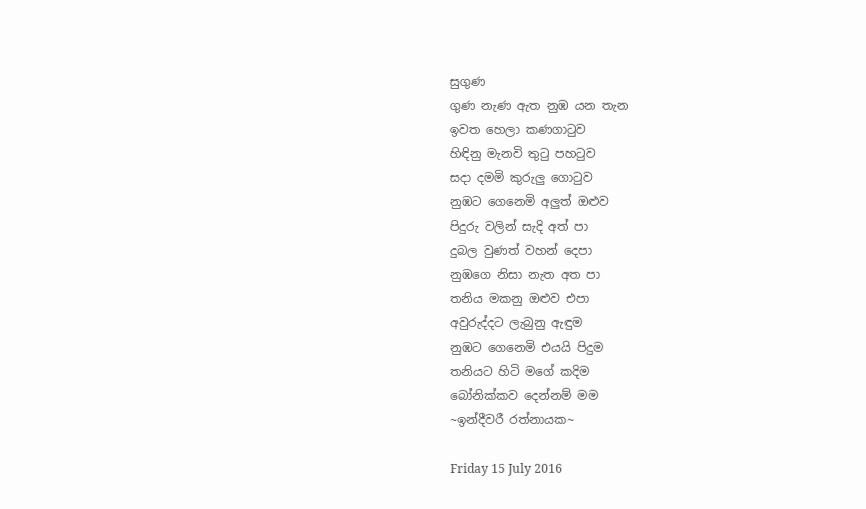සුගුණ
ගුණ නැණ ඇත නුඹ යන තැන
ඉවත හෙලා කණගාටුව
හිඳිනු මැනවි තුටු පහටුව
සදා දමමි කුරුලු ගොටුව
නුඹට ගෙනෙමි අලුත් ඔළුව
පිදුරු වලින් සැදි අත් පා
දුබල වුණත් වහන් දෙපා
නුඹගෙ නිසා නැත අත පා
තනිය මකනු ඔළුව එපා
අවුරුද්දට ලැබුනු ඇඳුම
නුඹට ගෙනෙමි එයයි පිදුම
තනියට හිටි මගේ කදිම
බෝනික්කව දෙන්නම් මම
~ඉන්දීවරී රත්නායක~

Friday 15 July 2016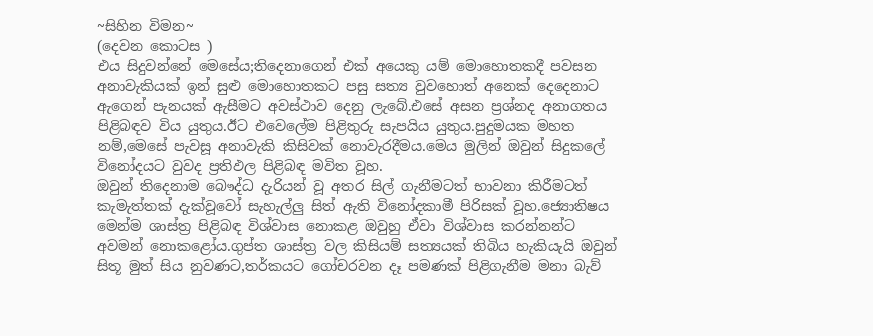~සිහින විමන~
(දෙවන කොටස )
එය සිදුවන්නේ මෙසේය;තිදෙනාගෙන් එක් අයෙකු යම් මොහොතකදී පවසන අනාවැකියක් ඉන් සුළු මොහොතකට පසු සත්‍ය වුවහොත් අනෙක් දෙදෙනාට ඇගෙන් පැනයක් ඇසීමට අවස්ථාව දෙනු ලැබේ.එසේ අසන ප්‍රශ්නද අනාගතය පිළිබඳව විය යුතුය.ඊට එවෙලේම පිළිතුරු සැපයිය යුතුය.පුදුමයක මහත නම්,මෙසේ පැවසූ අනාවැකි කිසිවක් නොවැරදීමය.මෙය මුලින් ඔවුන් සිදුකලේ විනෝදයට වුවද ප්‍රතිඵල පිළිබඳ මවිත වූහ.
ඔවුන් තිදෙනාම බෞද්ධ දැරියන් වූ අතර සිල් ගැනීමටත් භාවනා කිරීමටත් කැමැත්තක් දැක්වූවෝ සැහැල්ලු සිත් ඇති විනෝදකාමී පිරිසක් වූහ.ජ්‍යොතිෂය මෙන්ම ශාස්ත්‍ර පිළිබඳ විශ්වාස නොකළ ඔවුහු ඒවා විශ්වාස කරන්නන්ට අවමන් නොකළෝය.ගුප්ත ශාස්ත්‍ර වල කිසියම් සත්‍යයක් තිබිය හැකියැයි ඔවුන් සිතූ මුත් සිය නුවණට,තර්කයට ගෝචරවන දෑ පමණක් පිළිගැනීම මනා බැව්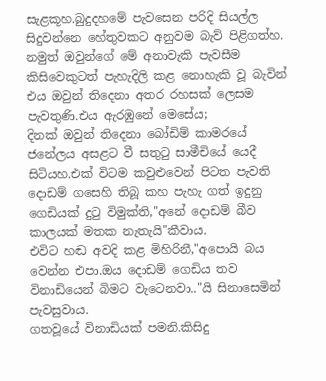සැළකූහ.බුදුදහමේ පැවසෙන පරිදි සියල්ල සිදුවන්නෙ හේතුවකට අනුවම බැව් පිළිගත්හ.
නමුත් ඔවුන්ගේ මේ අනාවැකි පැවසීම කිසිවෙකුටත් පැහැදිලි කළ නොහැකි වූ බැවින් එය ඔවුන් තිදෙනා අතර රහසක් ලෙසම පැවතුණි.එය ඇරඹුනේ මෙසේය;
දිනක් ඔවුන් තිදෙනා බෝඩිම් කාමරයේ ජනේලය අසළට වී සතුටු සාමීචියේ යෙදී සිටියහ.එක් විටම කවුළුවෙන් පිටත පැවති දොඩම් ගසෙහි තිබූ කහ පැහැ ගත් ඉදුනු ගෙඩියක් දුටු විමුක්ති,"අනේ දොඩම් බීව කාලයක් මතක නැතැයි"කීවාය.
එවිට හඬ අවදි කළ මිහිරිනී,"අපොයි බය වෙන්න එපා.ඔය දොඩම් ගෙඩිය තව විනාඩියෙන් බිමට වැටෙනවා.."යි සිනාසෙමින් පැවසුවාය.
ගතවූයේ විනාඩියක් පමනි.කිසිදු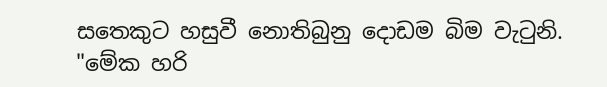සතෙකුට හසුවී නොතිබුනු දොඩම බිම වැටුනි.
"මේක හරි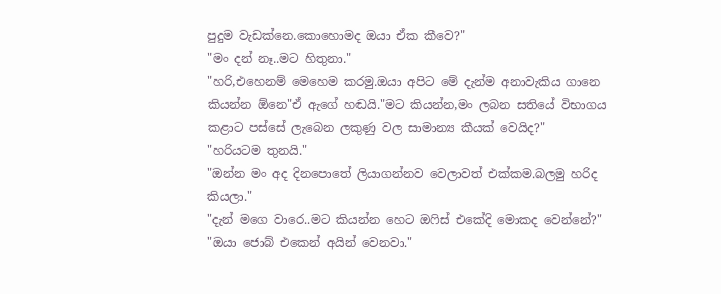පුදුම වැඩක්නෙ.කොහොමද ඔයා ඒක කීවෙ?"
"මං දන් නෑ..මට හිතුනා."
"හරි,එහෙනම් මෙහෙම කරමු.ඔයා අපිට මේ දැන්ම අනාවැකිය ගානෙ කියන්න ඕනෙ"ඒ ඇගේ හඬයි."මට කියන්න,මං ලබන සතියේ විභාගය කළාට පස්සේ ලැබෙන ලකුණු වල සාමාන්‍ය කීයක් වෙයිද?"
"හරියටම තුනයි."
"ඔන්න මං අද දිනපොතේ ලියාගන්නව වෙලාවත් එක්කම.බලමු හරිද කියලා."
"දැන් මගෙ වාරෙ..මට කියන්න හෙට ඔෆිස් එකේදි මොකද වෙන්නේ?"
"ඔයා ජොබ් එකෙන් අයින් වෙනවා."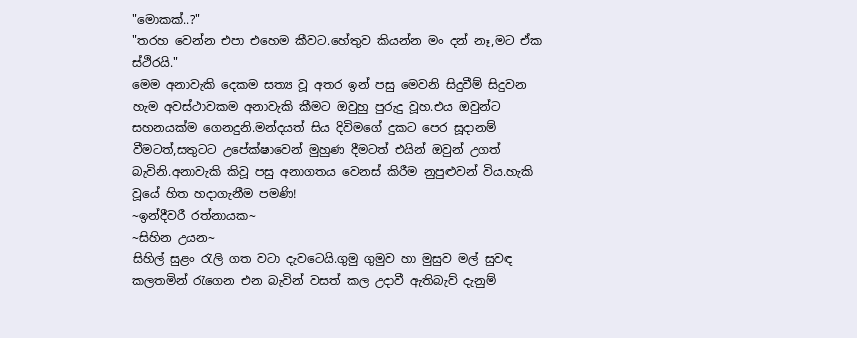"මොකක්..?"
"තරහ වෙන්න එපා එහෙම කීවට.හේතුව කියන්න මං දන් නෑ,මට ඒක ස්ථිරයි."
මෙම අනාවැකි දෙකම සත්‍ය වූ අතර ඉන් පසු මෙවනි සිදුවීම් සිදුවන හැම අවස්ථාවකම අනාවැකි කීමට ඔවුහු පුරුදු වූහ.එය ඔවුන්ට සහනයක්ම ගෙනදුනි.මන්දයත් සිය දිවිමගේ දුකට පෙර සූදානම් වීමටත්,සතුටට උපේක්ෂාවෙන් මුහුණ දීමටත් එයින් ඔවුන් උගත් බැවිනි.අනාවැකි කිවූ පසු අනාගතය වෙනස් කිරීම නුපුළුවන් විය.හැකි වූයේ හිත හදාගැනීම පමණි!
~ඉන්දීවරී රත්නායක~
~සිහින උයන~
සිහිල් සුළං රැලි ගත වටා දැවටෙයි.ගුමු ගුමුව හා මුසුව මල් සුවඳ කලතමින් රැගෙන එන බැවින් වසත් කල උදාවී ඇතිබැව් දැනුම්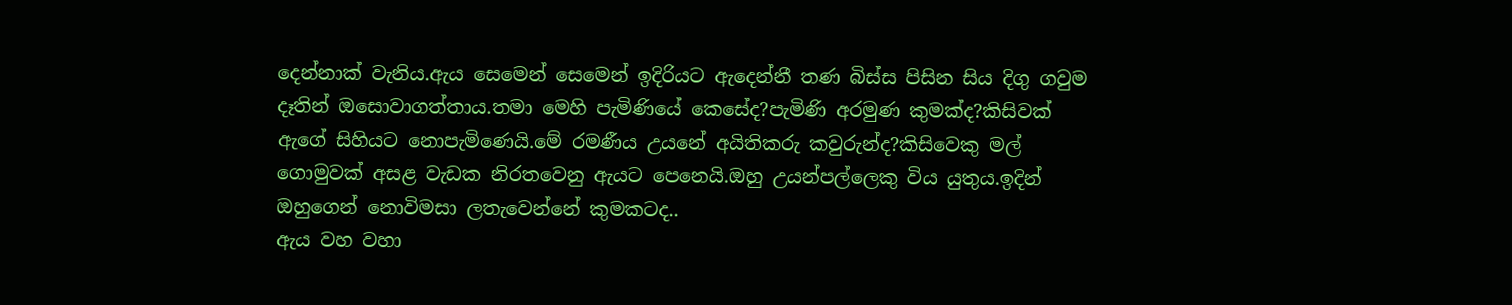දෙන්නාක් වැනිය.ඇය සෙමෙන් සෙමෙන් ඉදිරියට ඇදෙන්නී තණ බිස්ස පිසින සිය දිගු ගවුම දෑතින් ඔසොවාගත්තාය.තමා මෙහි පැමිණියේ කෙසේද?පැමිණි අරමුණ කුමක්ද?කිසිවක් ඇගේ සිහියට නොපැමිණෙයි.මේ රමණීය උයනේ අයිතිකරු කවුරුන්ද?කිසිවෙකු මල් ගොමුවක් අසළ වැඩක නිරතවෙනු ඇයට පෙනෙයි.ඔහු උයන්පල්ලෙකු විය යුතුය.ඉදින් ඔහුගෙන් නොවිමසා ලතැවෙන්නේ කුමකටද..
ඇය වහ වහා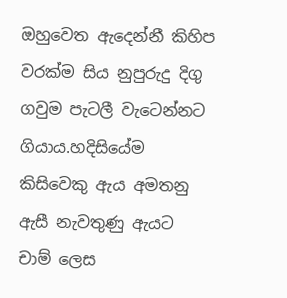ඔහුවෙත ඇදෙන්නී කිහිප වරක්ම සිය නුපුරුදු දිගු ගවුම පැටලී වැටෙන්නට ගියාය.හදිසියේම කිසිවෙකු ඇය අමතනු ඇසී නැවතුණු ඇයට චාම් ලෙස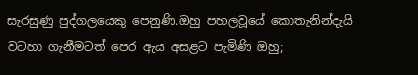සැරසුණු පුද්ගලයෙකු පෙනුණි.ඔහු පහලවූයේ කොතැනින්දැයි වටහා ගැනීමටත් පෙර ඇය අසළට පැමිණි ඔහු;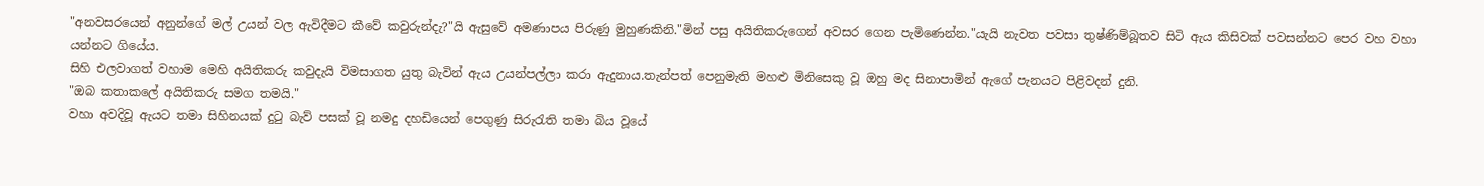"අනවසරයෙන් අනුන්ගේ මල් උයන් වල ඇවිදීමට කීවේ කවුරුන්දැ?"යි ඇසුවේ අමණාපය පිරුණු මුහුණකිනි."මින් පසු අයිතිකරුගෙන් අවසර ගෙන පැමිණෙන්න."යැයි නැවත පවසා තුෂ්ණිම්බූතව සිටි ඇය කිසිවක් පවසන්නට පෙර වහ වහා යන්නට ගියේය.
සිහි එලවාගත් වහාම මෙහි අයිතිකරු කවුදැයි විමසාගත යුතු බැවින් ඇය උයන්පල්ලා කරා ඇදුනාය.තැන්පත් පෙනුමැති මහළු මිනිසෙකු වූ ඔහු මද සිනාපාමින් ඇගේ පැනයට පිළිවදන් දුනි.
"ඔබ කතාකලේ අයිතිකරු සමග තමයි."
වහා අවදිවූ ඇයට තමා සිහිනයක් දුටු බැව් පසක් වූ නමදු දහඩියෙන් පෙගුණු සිරුරැති තමා බිය වූයේ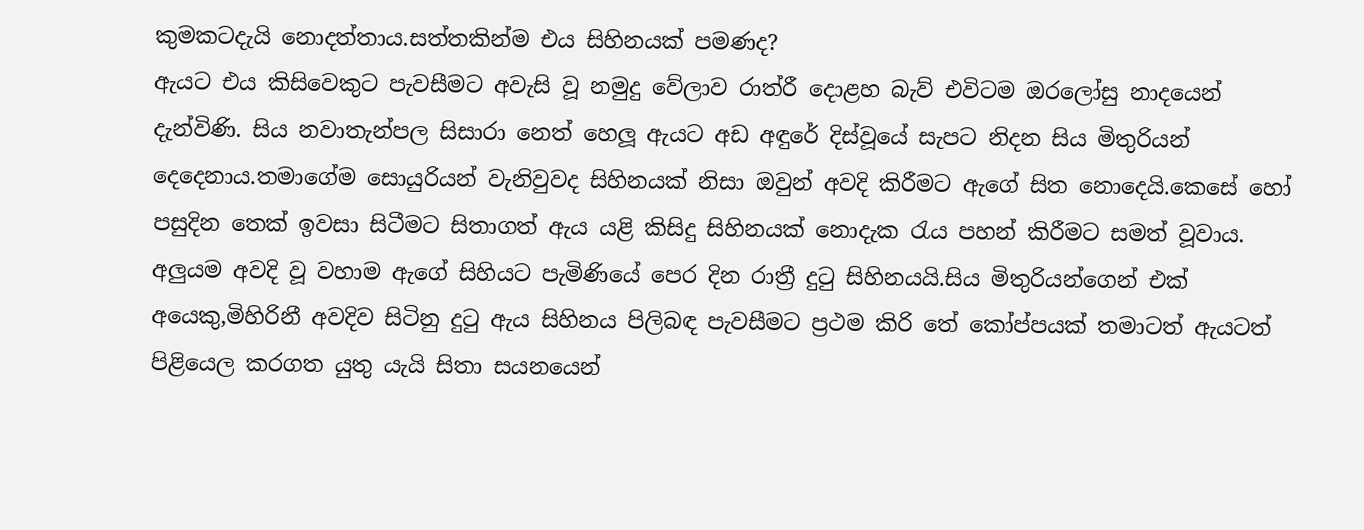කුමකටදැයි නොදත්තාය.සත්තකින්ම එය සිහිනයක් පමණද?
ඇයට එය කිසිවෙකුට පැවසීමට අවැසි වූ නමුදු වේලාව රාත්රී දොළහ බැව් එවිටම ඔරලෝසු නාදයෙන් දැන්විණි. සිය නවාතැන්පල සිසාරා නෙත් හෙලූ ඇයට අඩ අඳුරේ දිස්වූයේ සැපට නිදන සිය මිතුරියන් දෙදෙනාය.තමාගේම සොයුරියන් වැනිවුවද සිහිනයක් නිසා ඔවුන් අවදි කිරීමට ඇගේ සිත නොදෙයි.කෙසේ හෝ පසුදින තෙක් ඉවසා සිටීමට සිතාගත් ඇය යළි කිසිදු සිහිනයක් නොදැක රැය පහන් කිරීමට සමත් වූවාය.
අලුයම අවදි වූ වහාම ඇගේ සිහියට පැමිණියේ පෙර දින රාත්‍රී දුටු සිහිනයයි.සිය මිතුරියන්ගෙන් එක් අයෙකු,මිහිරිනී අවදිව සිටිනු දුටු ඇය සිහිනය පිලිබඳ පැවසීමට ප්‍රථම කිරි තේ කෝප්පයක් තමාටත් ඇයටත් පිළියෙල කරගත යුතු යැයි සිතා සයනයෙන්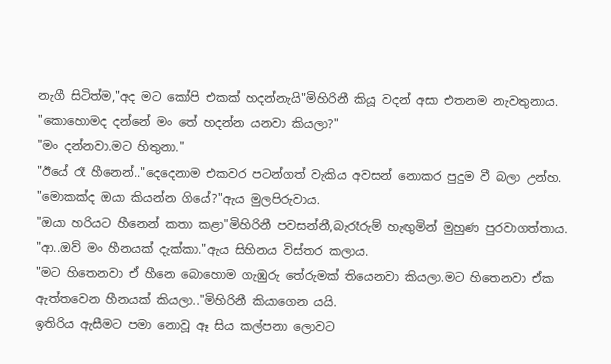නැගී සිටිත්ම,"අද මට කෝපි එකක් හදන්නැයි"මිහිරිනී කියූ වදන් අසා එතනම නැවතුනාය.
"කොහොමද දන්නේ මං තේ හදන්න යනවා කියලා?"
"මං දන්නවා.මට හිතුනා."
"ඊයේ රෑ හීනෙන්.."දෙදෙනාම එකවර පටන්ගත් වැකිය අවසන් නොකර පුදුම වී බලා උන්හ.
"මොකක්ද ඔයා කියන්න ගියේ?"ඇය මුලපිරුවාය.
"ඔයා හරියට හීනෙන් කතා කළා"මිහිරිනී පවසන්නී,බැරෑරුම් හැඟුමින් මුහුණ පුරවාගත්තාය.
"ආ..ඔව් මං හීනයක් දැක්කා."ඇය සිහිනය විස්තර කලාය.
"මට හිතෙනවා ඒ හීනෙ බොහොම ගැඹුරු තේරුමක් තියෙනවා කියලා.මට හිතෙනවා ඒක ඇත්තවෙන හීනයක් කියලා.."මිහිරිනී කියාගෙන යයි.
ඉතිරිය ඇසීමට පමා නොවූ ඈ සිය කල්පනා ලොවට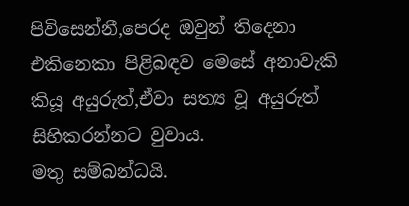පිවිසෙන්නී,පෙරද ඔවුන් තිදෙනා එකිනෙකා පිළිබඳව මෙසේ අනාවැකි කියූ අයුරුත්,ඒවා සත්‍ය වූ අයුරුත් සිහිකරන්නට වුවාය.
මතු සම්බන්ධයි.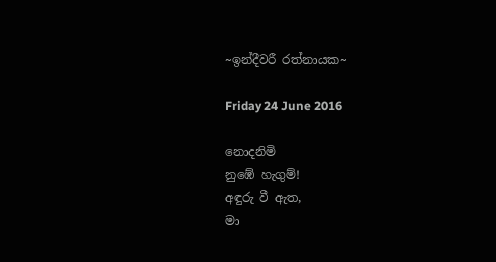~ඉන්දීවරී රත්නායක~

Friday 24 June 2016

නොදනිමි
නුඹේ හැගුම්!
අඳුරු වී ඇත,
මා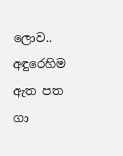ලොව..
අඳුරෙහිම
ඇත පත ගා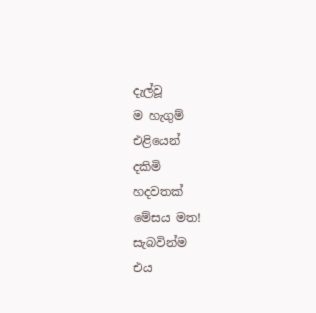දැල්වූ
ම හැගුම්
එළියෙන්
දකිමි
හදවතක්
මේසය මත!
සැබවින්ම
එය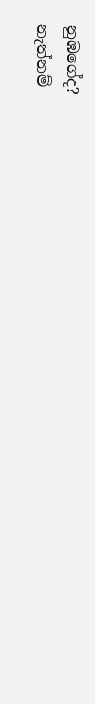නුඹගේද?
නැත්නම්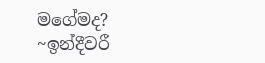මගේමද?
~ඉන්දීවරී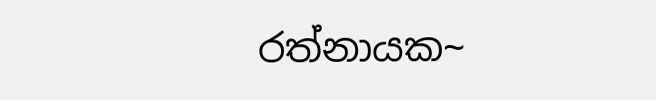රත්නායක~